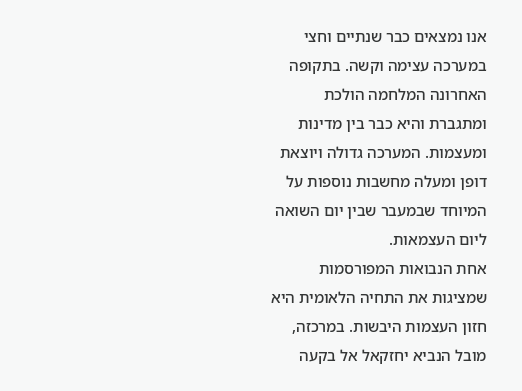אנו נמצאים כבר שנתיים וחצי במערכה עצימה וקשה. בתקופה האחרונה המלחמה הולכת ומתגברת והיא כבר בין מדינות ומעצמות. המערכה גדולה ויוצאת דופן ומעלה מחשבות נוספות על המיוחד שבמעבר שבין יום השואה ליום העצמאות.
אחת הנבואות המפורסמות שמציגות את התחיה הלאומית היא חזון העצמות היבשות. במרכזה, מובל הנביא יחזקאל אל בקעה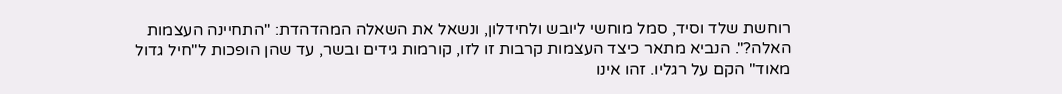רוחשת שלד וסיד, סמל מוחשי ליובש ולחידלון, ונשאל את השאלה המהדהדת: "התחיינה העצמות האלה?". הנביא מתאר כיצד העצמות קרבות זו לזו, קורמות גידים ובשר, עד שהן הופכות ל"חיל גדול מאוד" הקם על רגליו. זהו אינו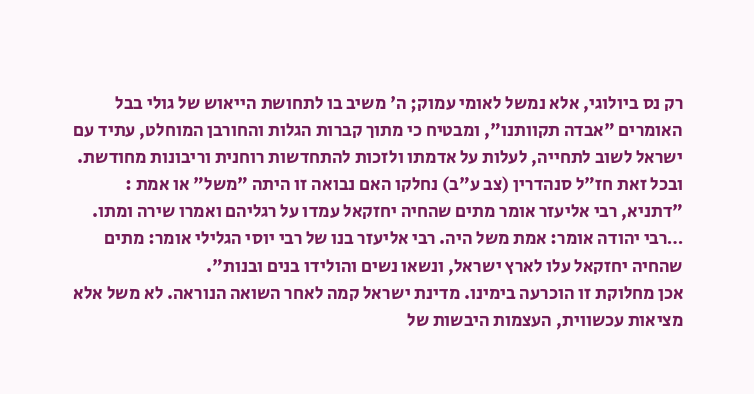רק נס ביולוגי, אלא נמשל לאומי עמוק; ה' משיב בו לתחושת הייאוש של גולי בבל האומרים "אבדה תקוותנו", ומבטיח כי מתוך קברות הגלות והחורבן המוחלט, עתיד עם ישראל לשוב לתחייה, לעלות על אדמתו ולזכות להתחדשות רוחנית וריבונות מחודשת. ובכל זאת חז"ל סנהדרין (צב ע"ב) נחלקו האם נבואה זו היתה "משל" או אמת :
"דתניא, רבי אליעזר אומר מתים שהחיה יחזקאל עמדו על רגליהם ואמרו שירה ומתו. …רבי יהודה אומר: אמת משל היה. רבי אליעזר בנו של רבי יוסי הגלילי אומר: מתים שהחיה יחזקאל עלו לארץ ישראל, ונשאו נשים והולידו בנים ובנות".
אכן מחלוקת זו הוכרעה בימינו. מדינת ישראל קמה לאחר השואה הנוראה. לא משל אלא מציאות עכשווית, העצמות היבשות של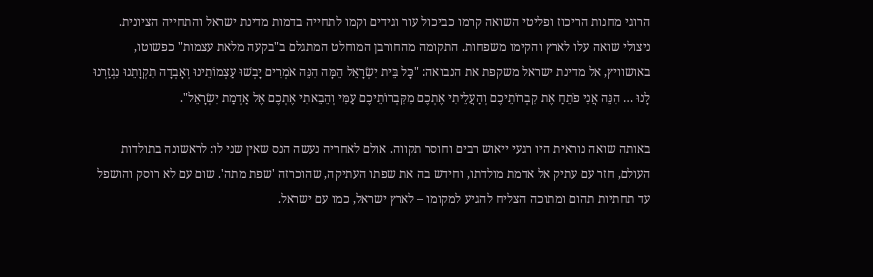הרוגי מחנות הריכוז ופליטי השואה קרמו כביכול עור וגידים וקמו לתחייה בדמות מדינת ישראל והתחייה הציונית. ניצולי שואה עלו לארץ והקימו משפחות. התקומה מהחורבן המוחלט המתגלם ב"בקעה מלאת עצמות" כפשוטו, באושוויץ, אל מדינת ישראל משקפת את הנבואה: "כָּל בֵּית יִשְׂרָאֵל הֵמָּה הִנֵּה אֹמְרִים יָבְשׁוּ עַצְמוֹתֵינוּ וְאָבְדָה תִקְוָתֵנוּ נִגְזַרְנוּ לָנוּ … הִנֵּה אֲנִי פֹתֵחַ אֶת קִבְרוֹתֵיכֶם וְהַעֲלֵיתִי אֶתְכֶם מִקִּבְרוֹתֵיכֶם עַמִּי וְהֵבֵאתִי אֶתְכֶם אֶל אַדְמַת יִשְׂרָאֵל".

באותה שואה נוראית היו רגעי ייאוש רבים וחוסר תקווה. אולם לאחריה נעשה הנס שאין שני לו: לראשונה בתולדות העולם, חזר עם עתיק אל אדמת מולדתו, וחידש בה את שפתו העתיקה, שהוכרזה 'שפת מתה'. שום עם לא רוסק והושפל עד תחתיות תהום ומתוכה הצליח להגיע למקומו – לארץ ישראל, כמו עם ישראל.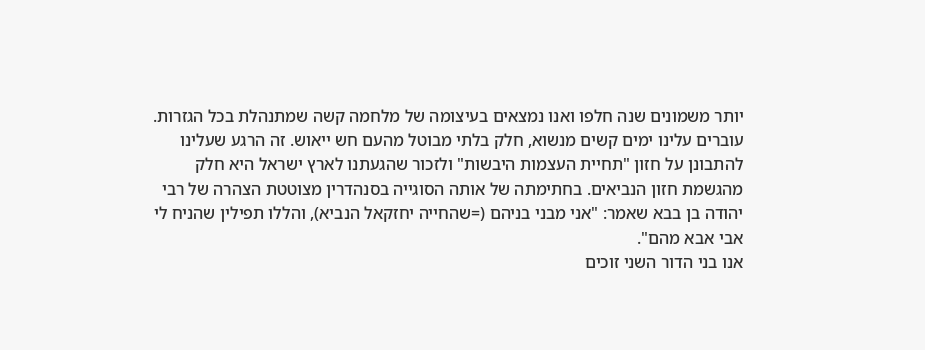יותר משמונים שנה חלפו ואנו נמצאים בעיצומה של מלחמה קשה שמתנהלת בכל הגזרות. עוברים עלינו ימים קשים מנשוא, חלק בלתי מבוטל מהעם חש ייאוש. זה הרגע שעלינו להתבונן על חזון "תחיית העצמות היבשות" ולזכור שהגעתנו לארץ ישראל היא חלק מהגשמת חזון הנביאים. בחתימתה של אותה הסוגייה בסנהדרין מצוטטת הצהרה של רבי יהודה בן בבא שאמר: "אני מבני בניהם (=שהחייה יחזקאל הנביא), והללו תפילין שהניח לי אבי אבא מהם".
אנו בני הדור השני זוכים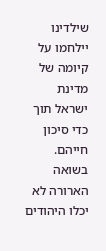שילדינו יילחמו על קיומה של מדינת ישראל תוך כדי סיכון חייהם. בשואה הארורה לא יכלו היהודים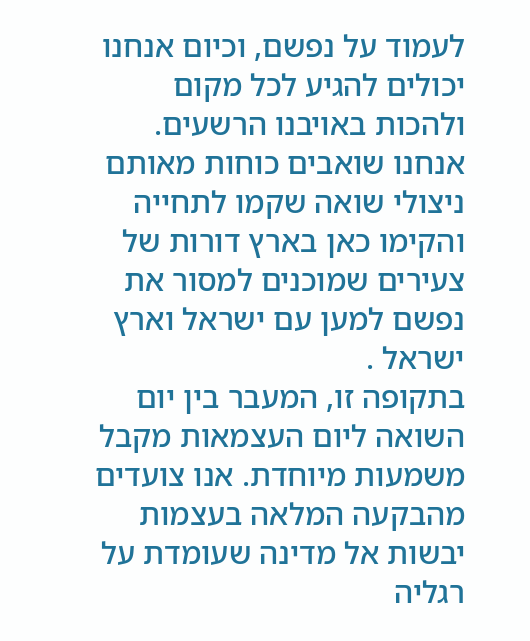לעמוד על נפשם, וכיום אנחנו יכולים להגיע לכל מקום ולהכות באויבנו הרשעים. אנחנו שואבים כוחות מאותם ניצולי שואה שקמו לתחייה והקימו כאן בארץ דורות של צעירים שמוכנים למסור את נפשם למען עם ישראל וארץ ישראל .
בתקופה זו, המעבר בין יום השואה ליום העצמאות מקבל משמעות מיוחדת. אנו צועדים מהבקעה המלאה בעצמות יבשות אל מדינה שעומדת על רגליה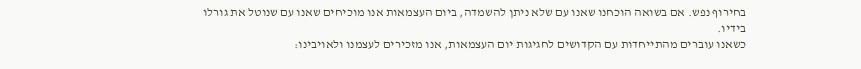בחירוף נפש. אם בשואה הוכחנו שאנו עם שלא ניתן להשמדה, ביום העצמאות אנו מוכיחים שאנו עם שנוטל את גורלו בידיו.
כשאנו עוברים מהתייחדות עם הקדושים לחגיגות יום העצמאות, אנו מזכירים לעצמנו ולאויבינו: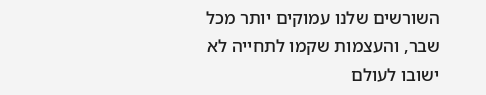השורשים שלנו עמוקים יותר מכל שבר, והעצמות שקמו לתחייה לא ישובו לעולם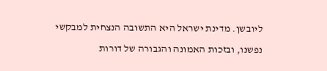ליובשן. מדינת ישראל היא התשובה הנצחית למבקשי נפשנו, ובזכות האמונה והגבורה של דורות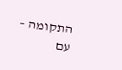התקומה – עם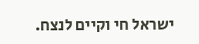ישראל חי וקיים לנצח.